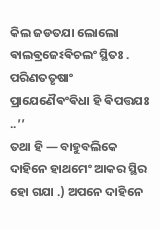କିଲ ଜଡତଯା ଲୋଲୋ ଵାଲଵ୍ରଜେଽଵିଚଲଂ ସ୍ଥିତଃ .
ପରିଣତତୃଷାଂ ପ୍ରାଯେଣୈଵଂଵିଧା ହି ଵିପତ୍ତଯଃ ..’’
ତଥା ହି — ବାହୁବଲିକେ ଦାହିନେ ହାଥମେଂ ଆକର ସ୍ଥିର ହୋ ଗଯା .) ଅପନେ ଦାହିନେ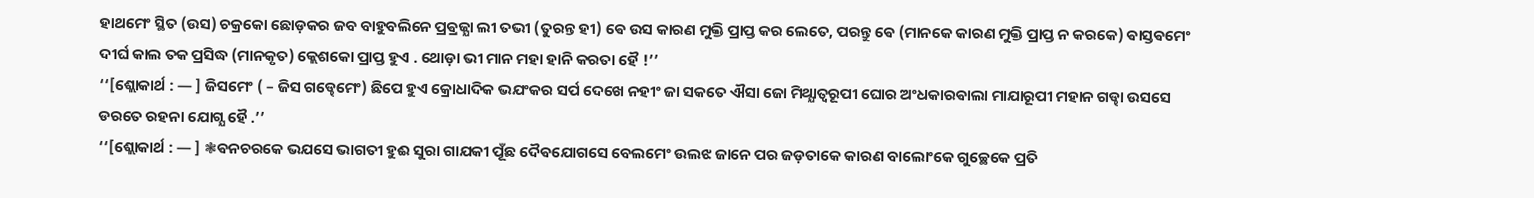ହାଥମେଂ ସ୍ଥିତ (ଉସ) ଚକ୍ରକୋ ଛୋଡ଼କର ଜବ ବାହୁବଲିନେ ପ୍ରଵ୍ରଜ୍ଯା ଲୀ ତଭୀ (ତୁରନ୍ତ ହୀ) ଵେ ଉସ କାରଣ ମୁକ୍ତି ପ୍ରାପ୍ତ କର ଲେତେ, ପରନ୍ତୁ ଵେ (ମାନକେ କାରଣ ମୁକ୍ତି ପ୍ରାପ୍ତ ନ କରକେ) ଵାସ୍ତଵମେଂ ଦୀର୍ଘ କାଲ ତକ ପ୍ରସିଦ୍ଧ (ମାନକୃତ) କ୍ଲେଶକୋ ପ୍ରାପ୍ତ ହୁଏ . ଥୋଡ଼ା ଭୀ ମାନ ମହା ହାନି କରତା ହୈ !’’
‘‘[ଶ୍ଲୋକାର୍ଥ : — ] ଜିସମେଂ ( – ଜିସ ଗଡ୍ଢେମେଂ) ଛିପେ ହୁଏ କ୍ରୋଧାଦିକ ଭଯଂକର ସର୍ପ ଦେଖେ ନହୀଂ ଜା ସକତେ ଐସା ଜୋ ମିଥ୍ଯାତ୍ଵରୂପୀ ଘୋର ଅଂଧକାରଵାଲା ମାଯାରୂପୀ ମହାନ ଗଡ୍ଢା ଉସସେ ଡରତେ ରହନା ଯୋଗ୍ଯ ହୈ .’’
‘‘[ଶ୍ଲୋକାର୍ଥ : — ] ❃ଵନଚରକେ ଭଯସେ ଭାଗତୀ ହୁଈ ସୁରା ଗାଯକୀ ପୂଁଛ ଦୈଵଯୋଗସେ ବେଲମେଂ ଉଲଝ ଜାନେ ପର ଜଡ଼ତାକେ କାରଣ ବାଲୋଂକେ ଗୁଚ୍ଛେକେ ପ୍ରତି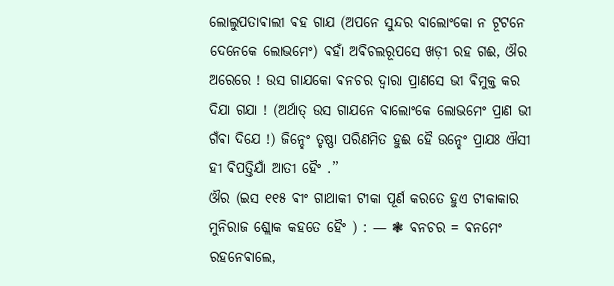ଲୋଲୁପତାଵାଲୀ ଵହ ଗାଯ (ଅପନେ ସୁନ୍ଦର ବାଲୋଂକୋ ନ ଟୂଟନେ ଦେନେକେ ଲୋଭମେଂ) ଵହାଁ ଅଵିଚଲରୂପସେ ଖଡ଼ୀ ରହ ଗଈ, ଔର ଅରେରେ ! ଉସ ଗାଯକୋ ଵନଚର ଦ୍ଵାରା ପ୍ରାଣସେ ଭୀ ଵିମୁକ୍ତ କର ଦିଯା ଗଯା ! (ଅର୍ଥାତ୍ ଉସ ଗାଯନେ ବାଲୋଂକେ ଲୋଭମେଂ ପ୍ରାଣ ଭୀ ଗଁଵା ଦିଯେ !) ଜିନ୍ହେଂ ତୃଷ୍ଣା ପରିଣମିତ ହୁଈ ହୈ ଉନ୍ହେଂ ପ୍ରାଯଃ ଐସୀ ହୀ ଵିପତ୍ତିଯାଁ ଆତୀ ହୈଂ .’’
ଔର (ଇସ ୧୧୫ ଵୀଂ ଗାଥାକୀ ଟୀକା ପୂର୍ଣ କରତେ ହୁଏ ଟୀକାକାର ମୁନିରାଜ ଶ୍ଲୋକ କହତେ ହୈଂ ) : — ❃ ଵନଚର = ଵନମେଂ ରହନେଵାଲେ,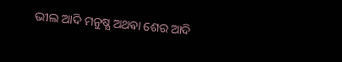ଭୀଲ ଆଦି ମନୁଷ୍ଯ ଅଥଵା ଶେର ଆଦି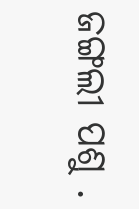ଜଙ୍ଗଲୀ ପଶୁ .